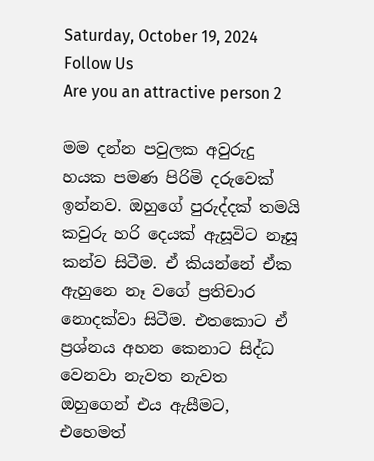Saturday, October 19, 2024
Follow Us
Are you an attractive person 2

මම දන්න පවුලක අවුරුදු හයක පමණ පිරිමි දරුවෙක් ඉන්නව. ඔහුගේ පුරුද්දක් තමයි කවුරු හරි දෙයක් ඇසූවිට නෑසූ කන්ව සිටීම. ඒ කියන්නේ ඒක ඇහුනෙ නෑ වගේ ප්‍රතිචාර නොදක්වා සිටීම. එතකොට ඒ ප්‍රශ්නය අහන කෙනාට සිද්ධ වෙනවා නැවත නැවත ඔහුගෙන් එය ඇසීමට, එහෙමත්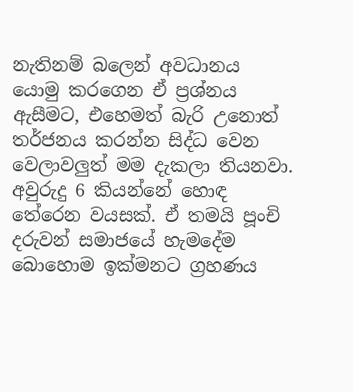නැතිනම් බලෙන් අවධානය යොමු කරගෙන ඒ ප්‍රශ්නය ඇසීමට, එහෙමත් බැරි උනොත් තර්ජනය කරන්න සිද්ධ වෙන වෙලාවලුත් මම දැකලා තියනවා. අවුරුදු 6 කියන්නේ හොඳ තේරෙන වයසක්. ඒ තමයි පූංචි දරුවන් සමාජයේ හැමදේම බොහොම ඉක්මනට ග්‍රහණය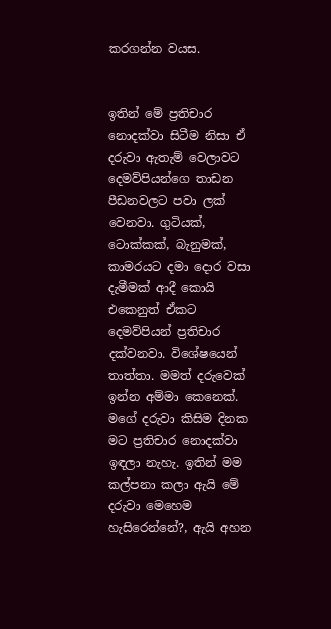කරගන්න වයස.


ඉතින් මේ ප්‍රතිචාර නොදක්වා සිටීම නිසා ඒ දරුවා ඇතැම් වෙලාවට දෙමව්පියන්ගෙ තාඩන පීඩනවලට පවා ලක් වෙනවා. ගුටියක්, ටොක්කක්, බැනුමක්, කාමරයට දමා දොර වසා දැමීමක් ආදී කොයි එකෙනුත් ඒකට දෙමව්පියන් ප්‍රතිචාර දක්වනවා. විශේෂයෙන් තාත්තා. මමත් දරුවෙක් ඉන්න අම්මා කෙනෙක්. මගේ දරුවා කිසිම දිනක මට ප්‍රතිචාර නොදක්වා ඉඳලා නැහැ. ඉතින් මම කල්පනා කලා ඇයි මේ දරුවා මෙහෙම හැසිරෙන්නේ?, ඇයි අහන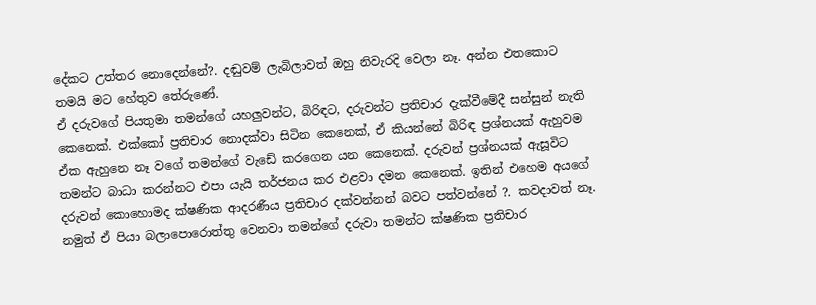දේකට උත්තර නොදෙන්නේ?. දඬුවම් ලැබිලාවත් ඔහු නිවැරදි වෙලා නෑ. අන්න එතකොට තමයි මට හේතුව තේරුණේ.
ඒ දරුවගේ පියතුමා තමන්ගේ යහලුවන්ට, බිරිඳට, දරුවන්ට ප්‍රතිචාර දැක්වීමේදී සන්සුන් නැති කෙනෙක්. එක්කෝ ප්‍රතිචාර නොදක්වා සිටින කෙනෙක්, ඒ කියන්නේ බිරිඳ ප්‍රශ්නයක් ඇහුවම ඒක ඇහුනෙ නෑ වගේ තමන්ගේ වැඩේ කරගෙන යන කෙනෙක්. දරුවන් ප්‍රශ්නයක් ඇසූවිට තමන්ට බාධා කරන්නට එපා යැයි තර්ජනය කර එළවා දමන කෙනෙක්. ඉතින් එහෙම අයගේ දරුවන් කොහොමද ක්ෂණික ආදරණීය ප්‍රතිචාර දක්වන්නන් බවට පත්වන්නේ ?. කවදාවත් නෑ. නමුත් ඒ පියා බලාපොරොත්තු වෙනවා තමන්ගේ දරුවා තමන්ට ක්ෂණික ප්‍රතිචාර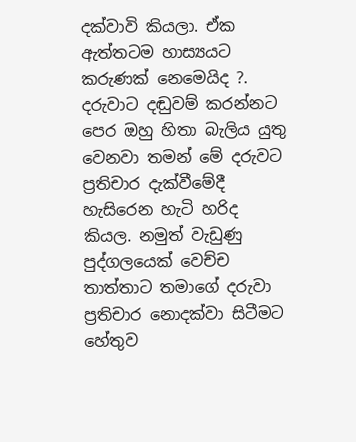දක්වාවි කියලා. ඒක ඇත්තටම හාස්‍යයට කරුණක් නෙමෙයිද ?.
දරුවාට දඬුවම් කරන්නට පෙර ඔහු හිතා බැලිය යුතු වෙනවා තමන් මේ දරුවට ප්‍රතිචාර දැක්වීමේදී හැසිරෙන හැටි හරිද කියල. නමුත් වැඩුණු පුද්ගලයෙක් වෙච්ච තාත්තාට තමාගේ දරුවා ප්‍රතිචාර නොදක්වා සිටීමට හේතුව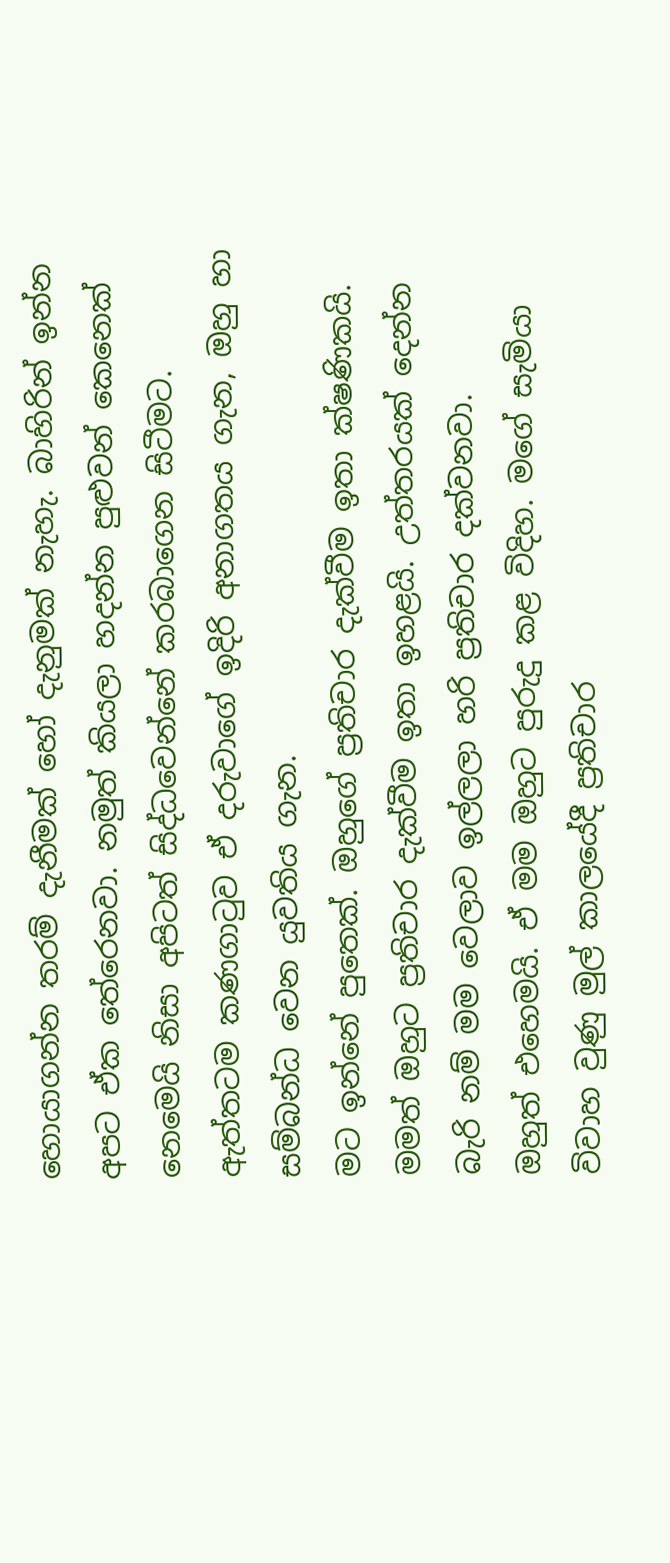හොයාගන්න තරම් දැනීමක් හෝ දැනුමක් නැහැ. බාහිරින් ඉන්න අපට ඒක තේරෙනවා. නමුත් කියලා හදන්න පුළුවන් කෙනෙක් නෙමෙයි නිසා අපිටත් සිද්ධවෙන්නේ කරබාගෙන සිටීමට. ඇත්තටම කණගාටුව ඒ දරුවාගේ ඉදිරි අනාගතය ගැන, ඔහු හා සම්බන්ධ වෙන යුවතිය ගැන.
මට ඉන්නේ පුතෙක්. ඔහුගේ ප්‍රතිචාර දැක්වීම ඉතා ක්ෂණිකයි. මමත් ඔහුට ප්‍රතිචාර දැක්වීම ඉතා ඉහළයි. උත්තරයක් දෙන්න බැරි නම් මම වෙලාව ඉල්ලලා හරි ප්‍රතිචාර දක්වනවා.
ඔහුත් එහෙමයි. ඒ මම ඔහුට පුරුදු කළ විදිහ. මගේ සැමියා විවාහ වුණු මුල් කාලයේදී ප්‍රතිචාර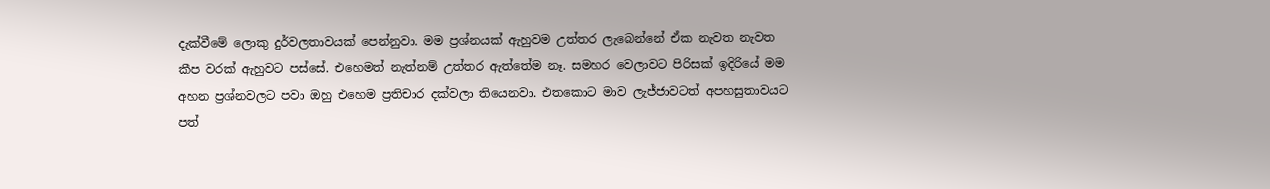දැක්වීමේ ලොකු දුර්වලතාවයක් පෙන්නුවා. මම ප්‍රශ්නයක් ඇහුවම උත්තර ලැබෙන්නේ ඒක නැවත නැවත කීප වරක් ඇහුවට පස්සේ. එහෙමත් නැත්නම් උත්තර ඇත්තේම නෑ. සමහර වෙලාවට පිරිසක් ඉදිරියේ මම අහන ප්‍රශ්නවලට පවා ඔහු එහෙම ප්‍රතිචාර දක්වලා තියෙනවා. එතකොට මාව ලැජ්ජාවටත් අපහසුතාවයට පත්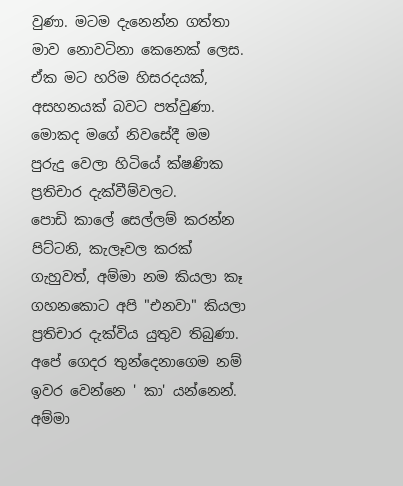වුණා. මටම දැනෙන්න ගත්තා මාව නොවටිනා කෙනෙක් ලෙස. ඒක මට හරිම හිසරදයක්, අසහනයක් බවට පත්වුණා. මොකද මගේ නිවසේදී මම පුරුදු වෙලා හිටියේ ක්ෂණික ප්‍රතිචාර දැක්වීම්වලට.
පොඩි කාලේ සෙල්ලම් කරන්න පිට්ටනි, කැලෑවල කරක් ගැහුවත්, අම්මා නම කියලා කෑ ගහනකොට අපි "එනවා" කියලා ප්‍රතිචාර දැක්විය යුතුව තිබුණා. අපේ ගෙදර තුන්දෙනාගෙම නම් ඉවර වෙන්නෙ ' කා' යන්නෙන්. අම්මා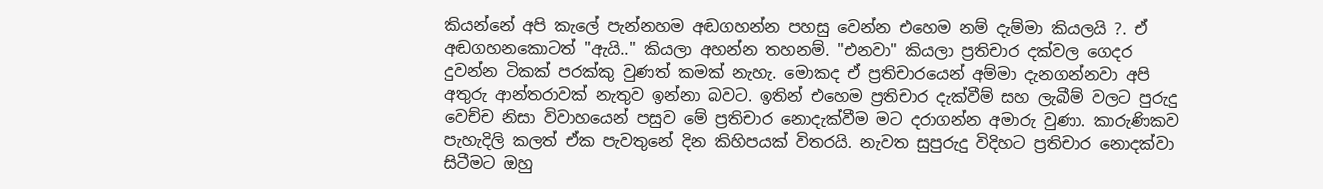කියන්නේ අපි කැලේ පැන්නහම අඬගහන්න පහසු වෙන්න එහෙම නම් දැම්මා කියලයි ?. ඒ අඬගහනකොටත් "ඇයි.." කියලා අහන්න තහනම්. "එනවා" කියලා ප්‍රතිචාර දක්වල ගෙදර දුවන්න ටිකක් පරක්කු වුණත් කමක් නැහැ. මොකද ඒ ප්‍රතිචාරයෙන් අම්මා දැනගන්නවා අපි අතුරු ආන්තරාවක් නැතුව ඉන්නා බවට. ඉතින් එහෙම ප්‍රතිචාර දැක්වීම් සහ ලැබීම් වලට පුරුදු වෙච්ච නිසා විවාහයෙන් පසුව මේ ප්‍රතිචාර නොදැක්වීම මට දරාගන්න අමාරු වුණා. කාරුණිකව පැහැදිලි කලත් ඒක පැවතුනේ දින කිහිපයක් විතරයි. නැවත සුපුරුදු විදිහට ප්‍රතිචාර නොදක්වා සිටීමට ඔහු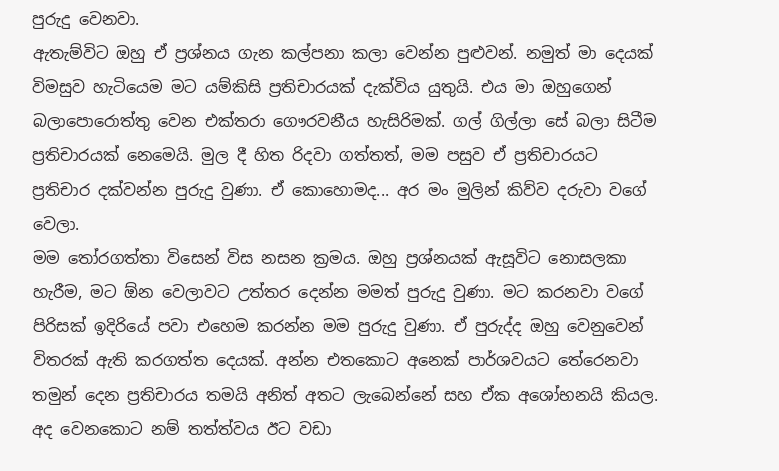පුරුදු වෙනවා.
ඇතැම්විට ඔහු ඒ ප්‍රශ්නය ගැන කල්පනා කලා වෙන්න පුළුවන්. නමුත් මා දෙයක් විමසුව හැටියෙම මට යම්කිසි ප්‍රතිචාරයක් දැක්විය යුතුයි. එය මා ඔහුගෙන් බලාපොරොත්තු වෙන එක්තරා ගෞරවනීය හැසිරිමක්. ගල් ගිල්ලා සේ බලා සිටීම ප්‍රතිචාරයක් නෙමෙයි. මුල දී හිත රිදවා ගත්තත්, මම පසුව ඒ ප්‍රතිචාරයට ප්‍රතිචාර දක්වන්න පුරුදු වුණා. ඒ කොහොමද... අර මං මුලින් කිව්ව දරුවා වගේ වෙලා.
මම තෝරගත්තා විසෙන් විස නසන ක්‍රමය. ඔහු ප්‍රශ්නයක් ඇසූවිට නොසලකා හැරීම, මට ඕන වෙලාවට උත්තර දෙන්න මමත් පුරුදු වුණා. මට කරනවා වගේ පිරිසක් ඉදිරියේ පවා එහෙම කරන්න මම පුරුදු වුණා. ඒ පුරුද්ද ඔහු වෙනුවෙන් විතරක් ඇති කරගත්ත දෙයක්. අන්න එතකොට අනෙක් පාර්ශවයට තේරෙනවා තමුන් දෙන ප්‍රතිචාරය තමයි අනිත් අතට ලැබෙන්නේ සහ ඒක අශෝභනයි කියල.
අද වෙනකොට නම් තත්ත්වය ඊට වඩා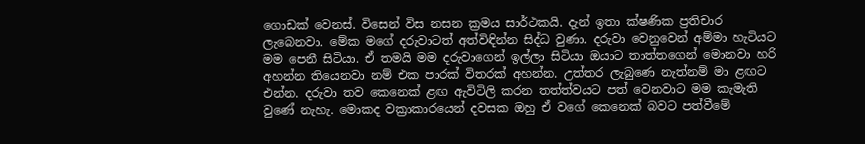ගොඩක් වෙනස්. විසෙන් විස නසන ක්‍රමය සාර්ථකයි. දැන් ඉතා ක්ෂණික ප්‍රතිචාර ලැබෙනවා. මේක මගේ දරුවාටත් අත්විඳින්න සිද්ධ වුණා. දරුවා වෙනුවෙන් අම්මා හැටියට මම පෙනී සිටියා. ඒ තමයි මම දරුවාගෙන් ඉල්ලා සිටියා ඔයාට තාත්තගෙන් මොනවා හරි අහන්න තියෙනවා නම් එක පාරක් විතරක් අහන්න. උත්තර ලැබුණෙ නැත්නම් මා ළඟට එන්න. දරුවා තව කෙනෙක් ළඟ ඇවිටිලි කරන තත්ත්වයට පත් වෙනවාට මම කැමැති වුණේ නැහැ. මොකද වක්‍රාකාරයෙන් දවසක ඔහු ඒ වගේ කෙනෙක් බවට පත්වීමේ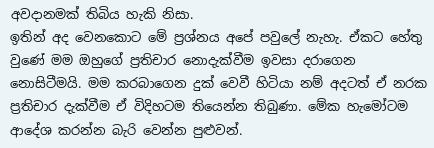අවදානමක් තිබිය හැකි නිසා.
ඉතින් අද වෙනකොට මේ ප්‍රශ්නය අපේ පවුලේ නැහැ. ඒකට හේතු වුණේ මම ඔහුගේ ප්‍රතිචාර නොදැක්වීම ඉවසා දරාගෙන නොසිටීමයි. මම කරබාගෙන දුක් වෙවී හිටියා නම් අදටත් ඒ නරක ප්‍රතිචාර දැක්වීම ඒ විදිහටම තියෙන්න තිබුණා. මේක හැමෝටම ආදේශ කරන්න බැරි වෙන්න පුළුවන්.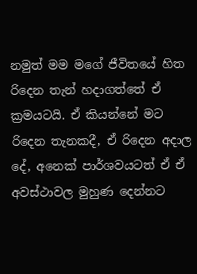නමුත් මම මගේ ජීවිතයේ හිත රිදෙන තැන් හදාගත්තේ ඒ ක්‍රමයටයි. ඒ කියන්නේ මට රිදෙන තැනකදී, ඒ රිදෙන අදාල දේ, අනෙක් පාර්ශවයටත් ඒ ඒ අවස්ථාවල මුහුණ දෙන්නට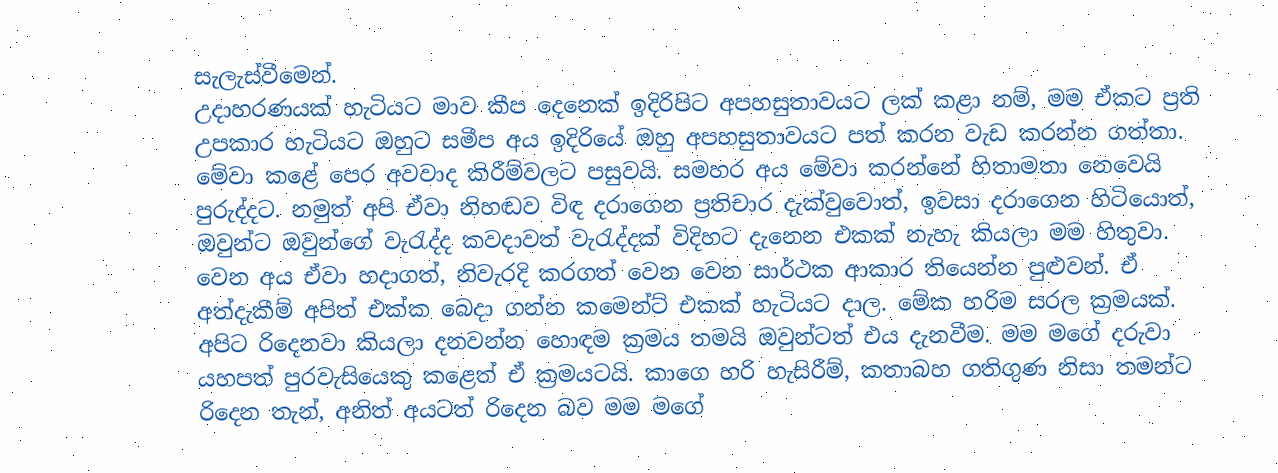සැලැස්වීමෙන්.
උදාහරණයක් හැටියට මාව කීප දෙනෙක් ඉදිරිපිට අපහසුතාවයට ලක් කළා නම්, මම ඒකට ප්‍රති උපකාර හැටියට ඔහුට සමීප අය ඉදිරියේ ඔහු අපහසුතාවයට පත් කරන වැඩ කරන්න ගත්තා. මේවා කළේ පෙර අවවාද කිරීම්වලට පසුවයි. සමහර අය මේවා කරන්නේ හිතාමතා නෙවෙයි පුරුද්දට. නමුත් අපි ඒවා නිහඬව විඳ දරාගෙන ප්‍රතිචාර දැක්වුවොත්, ඉවසා දරාගෙන හිටියොත්, ඔවුන්ට ඔවුන්ගේ වැරැද්ද කවදාවත් වැරැද්දක් විදිහට දැනෙන එකක් නැහැ කියලා මම හිතුවා.
වෙන අය ඒවා හදාගත්, නිවැරදි කරගත් වෙන වෙන සාර්ථක ආකාර තියෙන්න පුළුවන්. ඒ අත්දැකීම් අපිත් එක්ක බෙදා ගන්න කමෙන්ට් එකක් හැටියට දාල. මේක හරිම සරල ක්‍රමයක්. අපිට රිදෙනවා කියලා දනවන්න හොඳම ක්‍රමය තමයි ඔවුන්ටත් එය දැනවීම. මම මගේ දරුවා යහපත් පුරවැසියෙකු කළෙත් ඒ ක්‍රමයටයි. කාගෙ හරි හැසිරීම්, කතාබහ ගතිගුණ නිසා තමන්ට රිදෙන තැන්, අනිත් අයටත් රිදෙන බව මම මගේ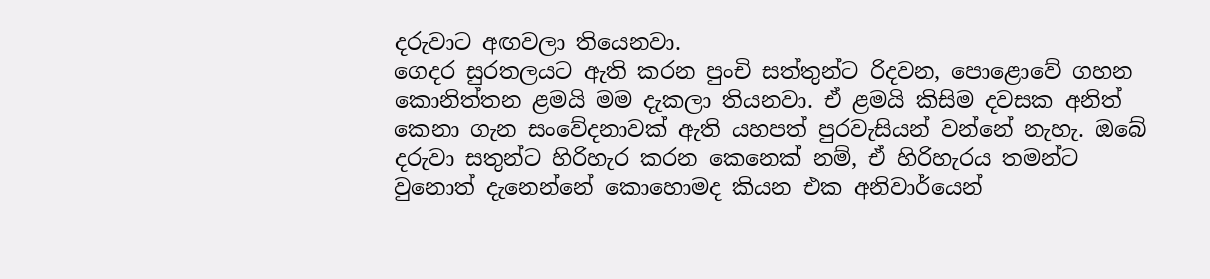දරුවාට අඟවලා තියෙනවා.
ගෙදර සුරතලයට ඇති කරන පුංචි සත්තුන්ට රිදවන, පොළොවේ ගහන කොනිත්තන ළමයි මම දැකලා තියනවා. ඒ ළමයි කිසිම දවසක අනිත් කෙනා ගැන සංවේදනාවක් ඇති යහපත් පුරවැසියන් වන්නේ නැහැ. ඔබේ දරුවා සතුන්ට හිරිහැර කරන කෙනෙක් නම්, ඒ හිරිහැරය තමන්ට වුනොත් දැනෙන්නේ කොහොමද කියන එක අනිවාර්යෙන්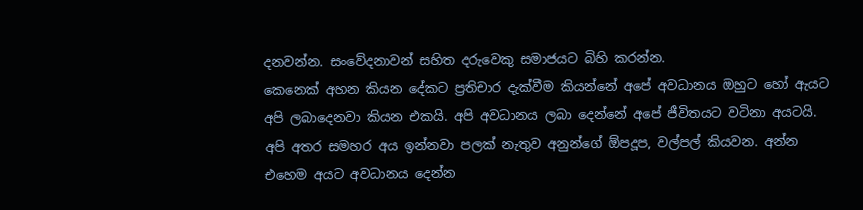දනවන්න. සංවේදනාවන් සහිත දරුවෙකු සමාජයට බිහි කරන්න.
කෙනෙක් අහන කියන දේකට ප්‍රතිචාර දැක්වීම කියන්නේ අපේ අවධානය ඔහුට හෝ ඇයට අපි ලබාදෙනවා කියන එකයි. අපි අවධානය ලබා දෙන්නේ අපේ ජීවිතයට වටිනා අයටයි.
අපි අතර සමහර අය ඉන්නවා පලක් නැතුව අනුන්ගේ ඕපදූප, වල්පල් කියවන. අන්න එහෙම අයට අවධානය දෙන්න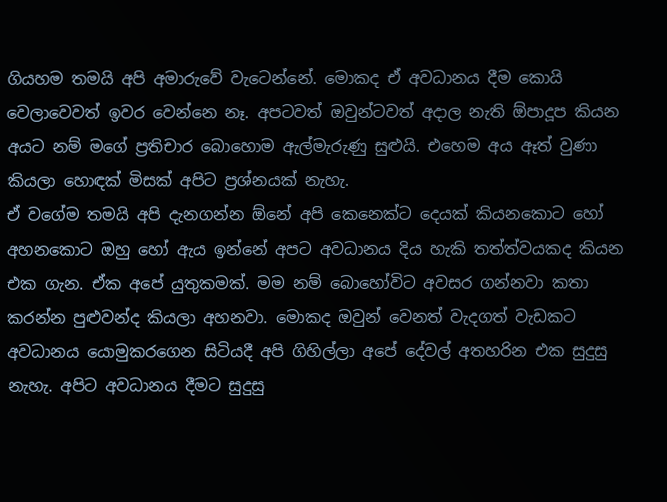ගියහම තමයි අපි අමාරුවේ වැටෙන්නේ. මොකද ඒ අවධානය දීම කොයි වෙලාවෙවත් ඉවර වෙන්නෙ නෑ. අපටවත් ඔවුන්ටවත් අදාල නැති ඕපාදූප කියන අයට නම් මගේ ප්‍රතිචාර බොහොම ඇල්මැරුණු සුළුයි. එහෙම අය ඈත් වුණා කියලා හොඳක් මිසක් අපිට ප්‍රශ්නයක් නැහැ.
ඒ වගේම තමයි අපි දැනගන්න ඕනේ අපි කෙනෙක්ට දෙයක් කියනකොට හෝ අහනකොට ඔහු හෝ ඇය ඉන්නේ අපට අවධානය දිය හැකි තත්ත්වයකද කියන එක ගැන. ඒක අපේ යුතුකමක්. මම නම් බොහෝවිට අවසර ගන්නවා කතා කරන්න පුළුවන්ද කියලා අහනවා. මොකද ඔවුන් වෙනත් වැදගත් වැඩකට අවධානය යොමුකරගෙන සිටියදී අපි ගිහිල්ලා අපේ දේවල් අතහරින එක සුදුසු නැහැ. අපිට අවධානය දීමට සුදුසු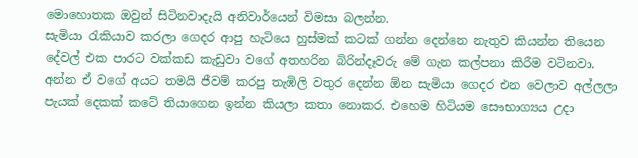මොහොතක ඔවුන් සිටිනවාදැයි අනිවාර්යෙන් විමසා බලන්න.
සැමියා රැකියාව කරලා ගෙදර ආපු හැටියෙ හුස්මක් කටක් ගන්න දෙන්නෙ නැතුව කියන්න තියෙන දේවල් එක පාරට වක්කඩ කැඩුවා වගේ අතහරින බිරින්දෑවරු මේ ගැන කල්පනා කිරීම වටිනවා. අන්න ඒ වගේ අයට තමයි ජීවම් කරපු තැඹිලි වතුර දෙන්න ඕන සැමියා ගෙදර එන වෙලාව අල්ලලා පැයක් දෙකක් කටේ තියාගෙන ඉන්න කියලා කතා නොකර. එහෙම හිටියම සෞභාග්‍යය උදා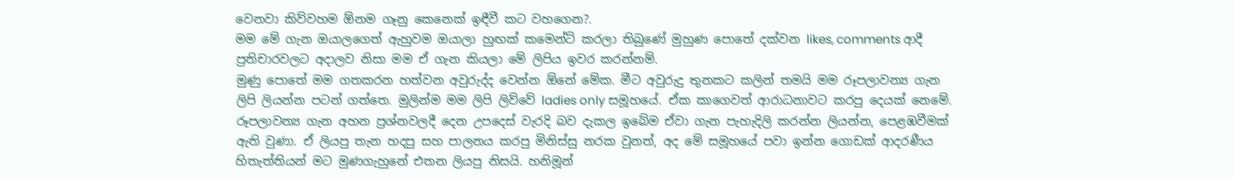වෙනවා කිව්වහම ඕනම ගෑනු කෙනෙක් ඉඳීවී කට වහගෙන?.
මම මේ ගැන ඔයාලගෙත් ඇහුවම ඔයාලා හුඟක් කමෙන්ට් කරලා තිබුණේ මුහුණ පොතේ දක්වන likes, comments ආදී ප්‍රතිචාරවලට අදාලව නිසා මම ඒ ගැන කියලා මේ ලිපිය ඉවර කරන්නම්.
මුණු පොතේ මම ගතකරන හත්වන අවුරුද්ද වෙන්න ඕනේ මේක. මීට අවුරුදු තුනකට කලින් තමයි මම රූපලාවන්‍ය ගැන ලිපි ලියන්න පටන් ගත්තෙ. මුලින්ම මම ලිපි ලිව්වේ ladies only සමූහයේ. ඒක කාගෙවත් ආරාධනාවට කරපු දෙයක් නෙමේ. රූපලාවන්‍ය ගැන අහන ප්‍රශ්නවලදී දෙන උපදෙස් වැරදි බව දැකල ඉබේම ඒවා ගැන පැහැදිලි කරන්න ලියන්න, පෙළඹවීමක් ඇති වුණා. ඒ ලියපු තැන හදපු සහ පාලනය කරපු මිනිස්සු නරක වුනත්, අද මේ සමූහයේ පවා ඉන්න ගොඩක් ආදරණීය හිතැත්තියන් මට මුණගැහුනේ එතන ලියපු නිසයි. හනිමූන්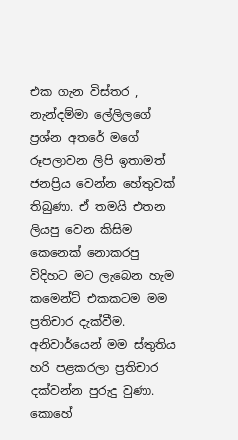එක ගැන විස්තර , නැන්දම්මා ලේලිලගේ ප්‍රශ්න අතරේ මගේ රූපලාවන ලිපි ඉතාමත් ජනප්‍රිය වෙන්න හේතුවක් තිබුණා. ඒ තමයි එතන ලියපු වෙන කිසිම කෙනෙක් නොකරපු විදිහට මට ලැබෙන හැම කමෙන්ට් එකකටම මම ප්‍රතිචාර දැක්වීම. අනිවාර්යෙන් මම ස්තුතිය හරි පළකරලා ප්‍රතිචාර දක්වන්න පුරුදු වුණා.
කොහේ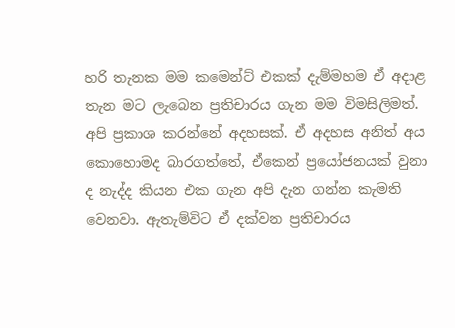හරි තැනක මම කමෙන්ට් එකක් දැම්මහම ඒ අදාළ තැන මට ලැබෙන ප්‍රතිචාරය ගැන මම විමසිලිමත්. අපි ප්‍රකාශ කරන්නේ අදහසක්. ඒ අදහස අනිත් අය කොහොමද බාරගත්තේ, ඒකෙන් ප්‍රයෝජනයක් වුනා ද නැද්ද කියන එක ගැන අපි දැන ගන්න කැමති වෙනවා. ඇතැම්විට ඒ දක්වන ප්‍රතිචාරය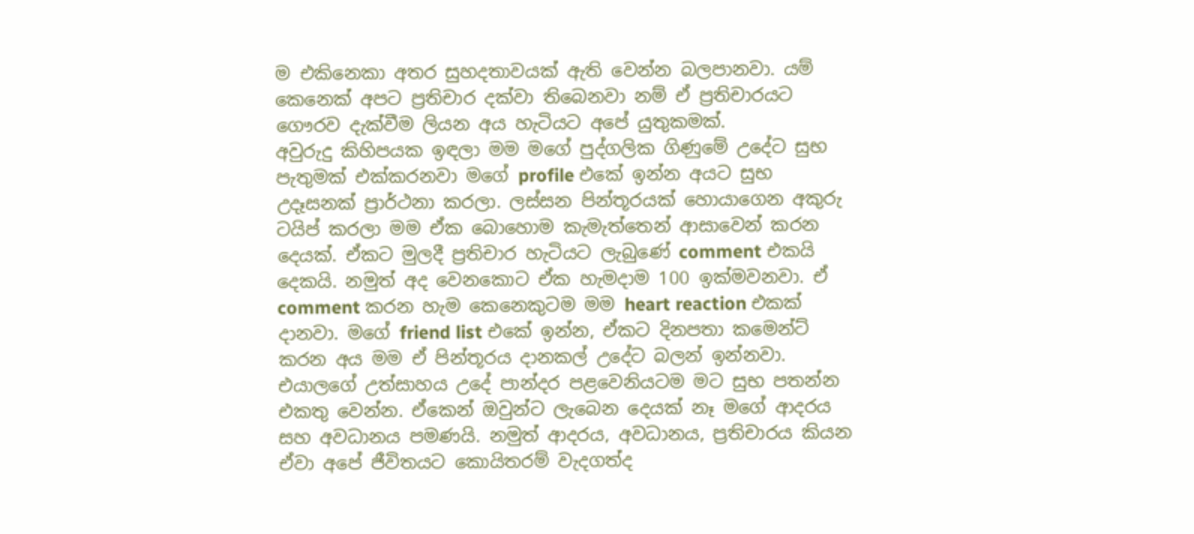ම එකිනෙකා අතර සුහදතාවයක් ඇති වෙන්න බලපානවා. යම් කෙනෙක් අපට ප්‍රතිචාර දක්වා තිබෙනවා නම් ඒ ප්‍රතිචාරයට ගෞරව දැක්වීම ලියන අය හැටියට අපේ යුතුකමක්.
අවුරුදු කිහිපයක ඉඳලා මම මගේ පුද්ගලික ගිණුමේ උදේට සුභ පැතුමක් එක්කරනවා මගේ profile එකේ ඉන්න අයට සුභ උදෑසනක් ප්‍රාර්ථනා කරලා. ලස්සන පින්තූරයක් හොයාගෙන අකුරු ටයිප් කරලා මම ඒක බොහොම කැමැත්තෙන් ආසාවෙන් කරන දෙයක්. ඒකට මුලදී ප්‍රතිචාර හැටියට ලැබුණේ comment එකයි දෙකයි. නමුත් අද වෙනකොට ඒක හැමදාම 100 ඉක්මවනවා. ඒ comment කරන හැම කෙනෙකුටම මම heart reaction එකක් දානවා. මගේ friend list එකේ ඉන්න, ඒකට දිනපතා කමෙන්ට් කරන අය මම ඒ පින්තූරය දානකල් උදේට බලන් ඉන්නවා. එයාලගේ උත්සාහය උදේ පාන්දර පළවෙනියටම මට සුභ පතන්න එකතු වෙන්න. ඒකෙන් ඔවුන්ට ලැබෙන දෙයක් නෑ මගේ ආදරය සහ අවධානය පමණයි. නමුත් ආදරය, අවධානය, ප්‍රතිචාරය කියන ඒවා අපේ ජීවිතයට කොයිතරම් වැදගත්ද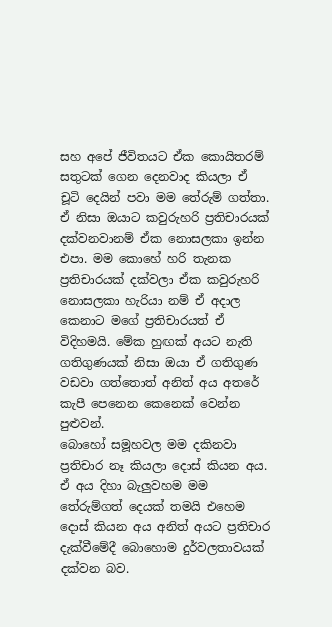සහ අපේ ජීවිතයට ඒක කොයිතරම් සතුටක් ගෙන දෙනවාද කියලා ඒ චූටි දෙයින් පවා මම තේරුම් ගත්තා.
ඒ නිසා ඔයාට කවුරුහරි ප්‍රතිචාරයක් දක්වනවානම් ඒක නොසලකා ඉන්න එපා. මම කොහේ හරි තැනක ප්‍රතිචාරයක් දක්වලා ඒක කවුරුහරි නොසලකා හැරියා නම් ඒ අදාල කෙනාට මගේ ප්‍රතිචාරයත් ඒ විදිහමයි. මේක හුඟක් අයට නැති ගතිගුණයක් නිසා ඔයා ඒ ගතිගුණ වඩවා ගත්තොත් අනිත් අය අතරේ කැපී පෙනෙන කෙනෙක් වෙන්න පුළුවන්.
බොහෝ සමූහවල මම දකිනවා ප්‍රතිචාර නෑ කියලා දොස් කියන අය. ඒ අය දිහා බැලුවහම මම තේරුම්ගත් දෙයක් තමයි එහෙම දොස් කියන අය අනිත් අයට ප්‍රතිචාර දැක්වීමේදී බොහොම දුර්වලතාවයක් දක්වන බව.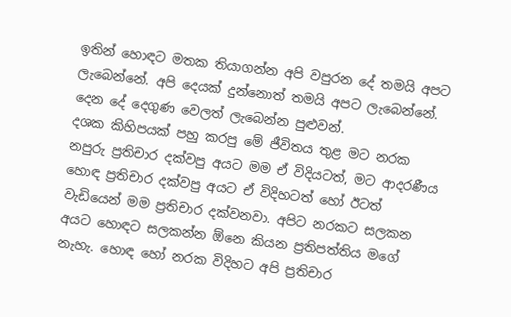ඉතින් හොඳට මතක තියාගන්න අපි වපුරන දේ තමයි අපට ලැබෙන්නේ. අපි දෙයක් දුන්නොත් තමයි අපට ලැබෙන්නේ. දෙන දේ දෙගුණ වෙලත් ලැබෙන්න පුළුවන්.
දශක කිහිපයක් පහු කරපු මේ ජීවිතය තුළ මට නරක නපුරු ප්‍රතිචාර දක්වපු අයට මම ඒ විදියටත්, මට ආදරණීය හොඳ ප්‍රතිචාර දක්වපු අයට ඒ විදිහටත් හෝ ඊටත් වැඩියෙන් මම ප්‍රතිචාර දක්වනවා. අපිට නරකට සලකන අයට හොඳට සලකන්න ඕනෙ කියන ප්‍රතිපත්තිය මගේ නැහැ. හොඳ හෝ නරක විදිහට අපි ප්‍රතිචාර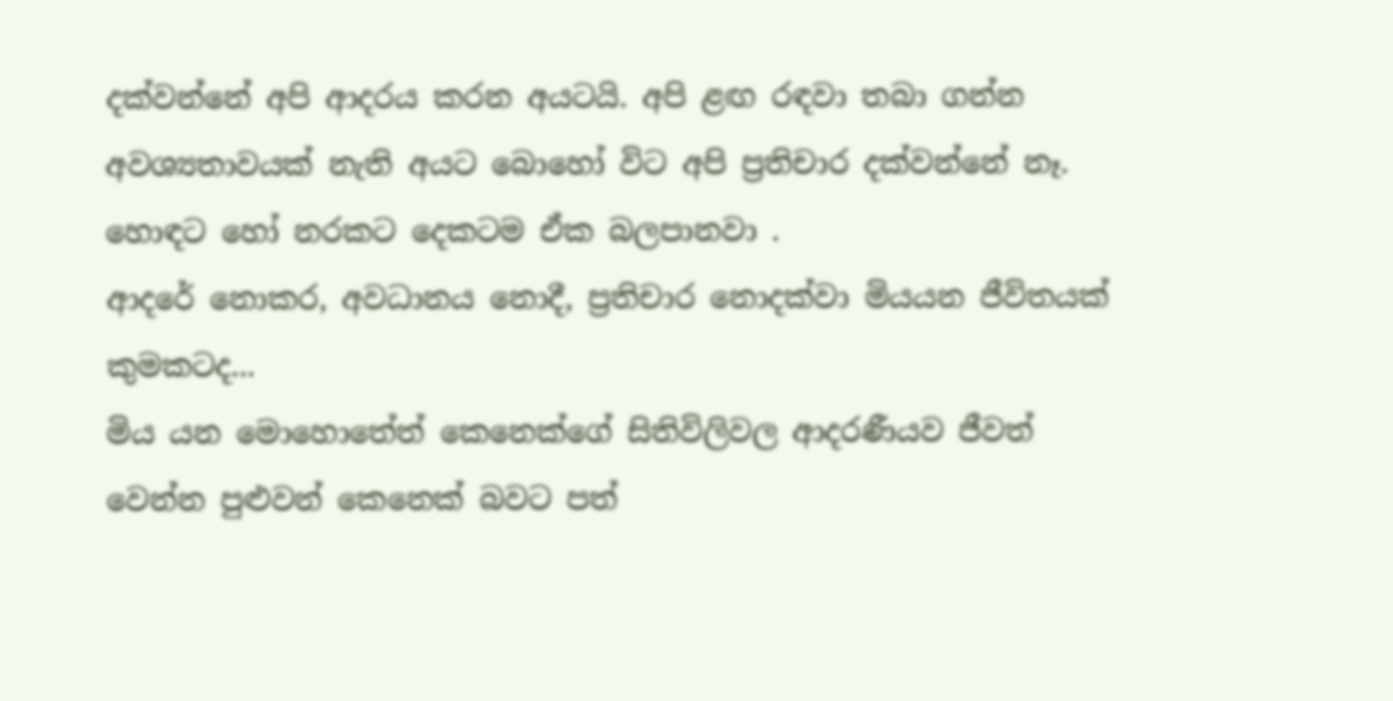දක්වන්නේ අපි ආදරය කරන අයටයි. අපි ළඟ රඳවා තබා ගන්න අවශ්‍යතාවයක් නැති අයට බොහෝ විට අපි ප්‍රතිචාර දක්වන්නේ නෑ. හොඳට හෝ නරකට දෙකටම ඒක බලපානවා .
ආදරේ නොකර, අවධානය නොදී, ප්‍රතිචාර නොදක්වා මියයන ජීවිතයක් කුමකටද...
මිය යන මොහොතේත් කෙනෙක්ගේ සිතිවිලිවල ආදරණීයව ජීවත් වෙන්න පුළුවන් කෙනෙක් බවට පත්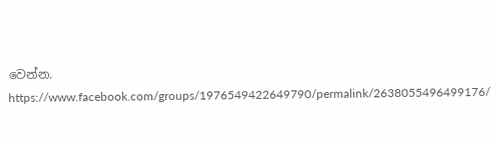වෙන්න.
https://www.facebook.com/groups/1976549422649790/permalink/2638055496499176/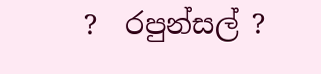?  රපුන්සල් ?